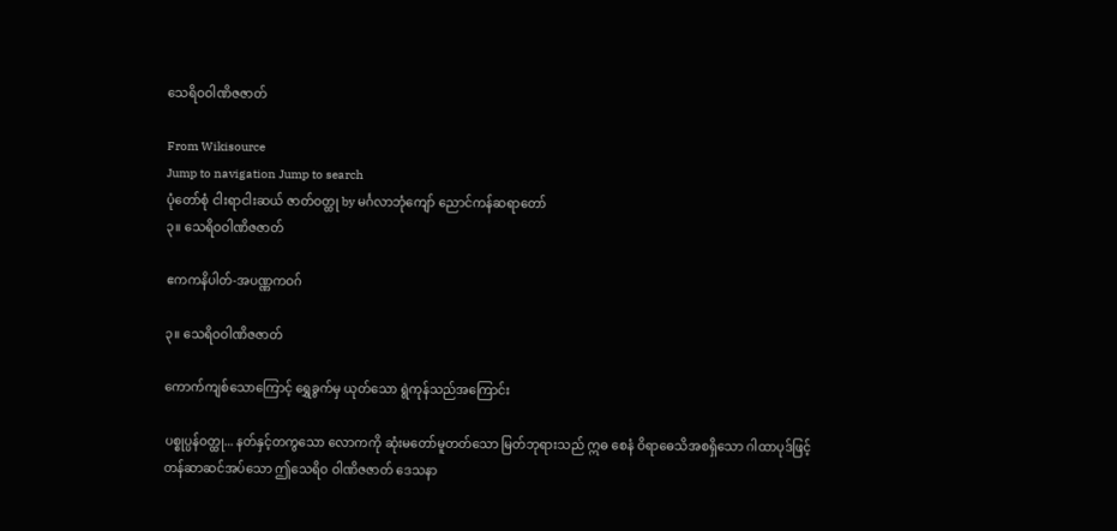သေရိဝဝါဏိဇဇာတ်

From Wikisource
Jump to navigation Jump to search
ပုံတော်စုံ ငါးရာငါးဆယ် ဇာတ်ဝတ္ထု by မင်္ဂလာဘုံကျော် ညောင်ကန်ဆရာတော်
၃။ သေရိဝဝါဏိဇဇာတ်

ဧကကနိပါတ်-အပဏ္ဏကဝဂ်

၃။ သေရိဝဝါဏိဇဇာတ်

ကောက်ကျစ်သောကြောင့် ရွှေခွက်မှ ယုတ်သော ရွဲကုန်သည်အကြောင်း

ပစ္စုပ္ပန်ဝတ္ထု... နတ်နှင့်တကွသော လောကကို ဆုံးမတော်မူတတ်သော မြတ်ဘုရားသည် ဣဓ စေနံ ဝိရာဓေသိအစရှိသော ဂါထာပုဒ်ဖြင့် တန်ဆာဆင်အပ်သော ဤသေရိဝ ဝါဏိဇဇာတ် ဒေသနာ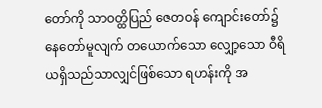တော်ကို သာဝတ္ထိပြည် ဇေတဝန် ကျောင်းတော်၌ နေတော်မူလျက် တယောက်သော လျှော့သော ဝီရိယရှိသည်သာလျှင်ဖြစ်သော ရဟန်းကို အ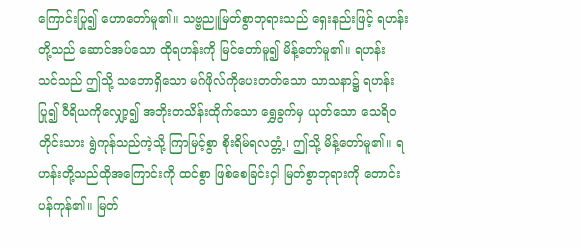ကြောင်းပြု၍ ဟောတော်မူ၏။ သဗ္ဗညူမြတ်စွာဘုရားသည် ရှေးနည်းဖြင့် ရဟန်းတို့သည် ဆောင်အပ်သော ထိုရဟန်းကို မြင်တော်မူ၍ မိန့်တော်မူ၏။ ရဟန်း သင်သည် ဤသို့ သဘောရှိသော မဂ်ဖိုလ်ကိုပေးတတ်သော သာသနာ၌ ရဟန်းပြု၍ ဝီရိယကိုလျှော့၍ အဘိုးတသိန်းထိုက်သော ရွှေခွက်မှ ယုတ်သော သေရိဝတိုင်းသား ရွဲကုန်သည်ကဲ့သို့ ကြာမြင့်စွာ စိုးရိမ်ရလတ္တံ့၊ ဤသို့ မိန့်တော်မူ၏။ ရဟန်းတို့သည်ထိုအကြောင်းကို ထင်စွာ ဖြစ်စေခြင်းငှါ မြတ်စွာဘုရားကို တောင်းပန်ကုန်၏။ မြတ်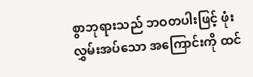စွာဘုရားသည် ဘဝတပါးဖြင့် ဖုံးလွှမ်းအပ်သော အကြောင်းကို ထင်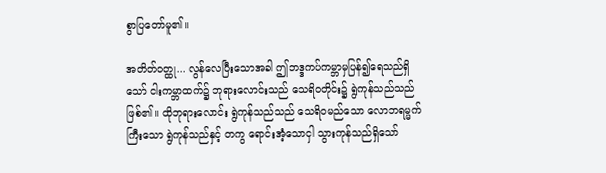စွာပြတော်မူ၏။

အတိတ်ဝတ္ထု... လွန်လေပြီးသောအခါ ဤဘဒ္ဒကပ်ကမ္ဘာမှပြန်၍ရေသည်ရှိသော် ငါးကမ္ဘာထက်၌ ဘုရားလောင်းသည် သေရိဝတိုင်း၌ ရွဲကုန်သည်သည် ဖြစ်၏။ ထိုဘုရားလောင်း ရွဲကုန်သည်သည် သေရိဝမည်သော လောဘရမ္မက်ကြီးသော ရွဲကုန်သည်နှင့် တကွ ရောင်းအံ့သောငှါ သွားကုန်သည်ရှိသော်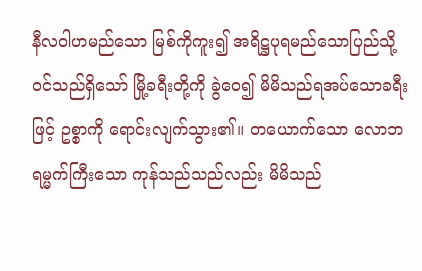နီလဝါဟမည်သော မြစ်ကိုကူး၍ အရိဋ္ဌပုရမည်သောပြည်သို့ ဝင်သည်ရှိသော် မြို့ခရီးတို့ကို ခွဲဝေ၍ မိမိသည်ရအပ်သောခရီးဖြင့် ဥစ္စာကို ရောင်းလျက်သွား၏။ တယောက်သော လောဘရမ္မက်ကြီးသော ကုန်သည်သည်လည်း မိမိသည်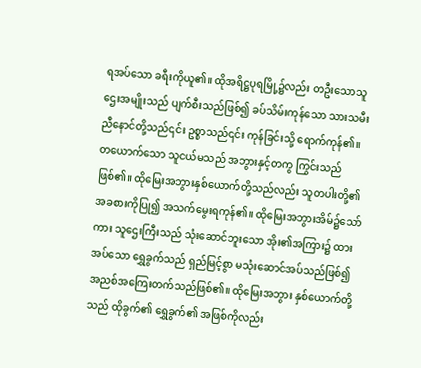ရအပ်သော ခရီးကိုယူ၏။ ထိုအရိဋ္ဌပုရမြို့၌လည်း တဦးသောသူဌေးအမျိုးသည် ပျက်စီးသည်ဖြစ်၍ ခပ်သိမ်းကုန်သော သားသမီးညီနောင်တို့သည်၎င်း ဥစ္စာသည်၎င်း ကုန်ခြင်းသို့ ရောက်ကုန်၏။ တယောက်သော သူငယ်မသည် အဘွားနှင့်တကွ ကြွင်းသည်ဖြစ်၏။ ထိုမြေးအဘွားနှစ်ယောက်တို့သည်လည်း သူတပါးတို့၏ အခစားကိုပြု၍ အသက်မွေးရကုန်၏။ ထိုမြေးအဘွားအိမ်၌သော်ကား သူဌေးကြီးသည် သုံးဆောင်ဘူးသော အိုး၏အကြား၌ ထားအပ်သော ရွှေခွက်သည် ရှည်မြင့်စွာ မသုံးဆောင်အပ်သည်ဖြစ်၍ အညစ်အကြေးတက်သည်ဖြစ်၏။ ထိုမြေးအဘွား နှစ်ယောက်တို့သည် ထိုခွက်၏ ရွှေခွက်၏ အဖြစ်ကိုလည်း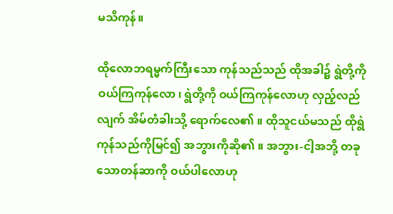မသိကုန်။

ထိုလောဘရမ္မက်ကြီးသော ကုန်သည်သည် ထိုအခါ၌ ရွဲတို့ကိုဝယ်ကြကုန်လော၊ ရွဲတို့ကို ဝယ်ကြကုန်လောဟု လှည့်လည်လျက် အိမ်တံခါးသို့ ရောက်လေ၏။ ထိုသူငယ်မသည် ထိုရွဲကုန်သည်ကိုမြင်၍ အဘွားကိုဆို၏။ အဘွား-ငါ့အဘို့ တခုသောတန်ဆာကို ဝယ်ပါလောဟု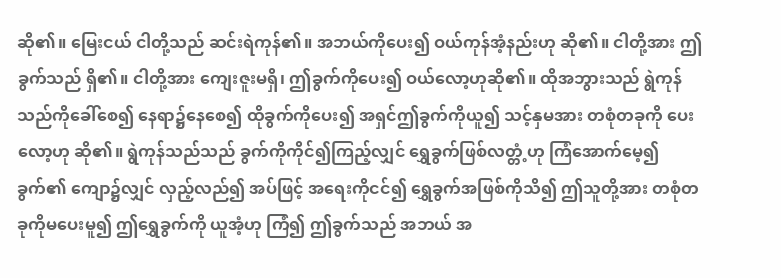ဆို၏။ မြေးငယ် ငါတို့သည် ဆင်းရဲကုန်၏။ အဘယ်ကိုပေး၍ ဝယ်ကုန်အံ့နည်းဟု ဆို၏။ ငါတို့အား ဤခွက်သည် ရှိ၏။ ငါတို့အား ကျေးဇူးမရှိ၊ ဤခွက်ကိုပေး၍ ဝယ်လော့ဟုဆို၏။ ထိုအဘွားသည် ရွဲကုန်သည်ကိုခေါ်စေ၍ နေရာ၌နေစေ၍ ထိုခွက်ကိုပေး၍ အရှင်ဤခွက်ကိုယူ၍ သင့်နှမအား တစုံတခုကို ပေးလော့ဟု ဆို၏။ ရွဲကုန်သည်သည် ခွက်ကိုကိုင်၍ကြည့်လျှင် ရွှေခွက်ဖြစ်လတ္တံ့ဟု ကြံအောက်မေ့၍ ခွက်၏ ကျော၌လျှင် လှည့်လည်၍ အပ်ဖြင့် အရေးကိုငင်၍ ရွှေခွက်အဖြစ်ကိုသိ၍ ဤသူတို့အား တစုံတခုကိုမပေးမူ၍ ဤရွှေခွက်ကို ယူအံ့ဟု ကြံ၍ ဤခွက်သည် အဘယ် အ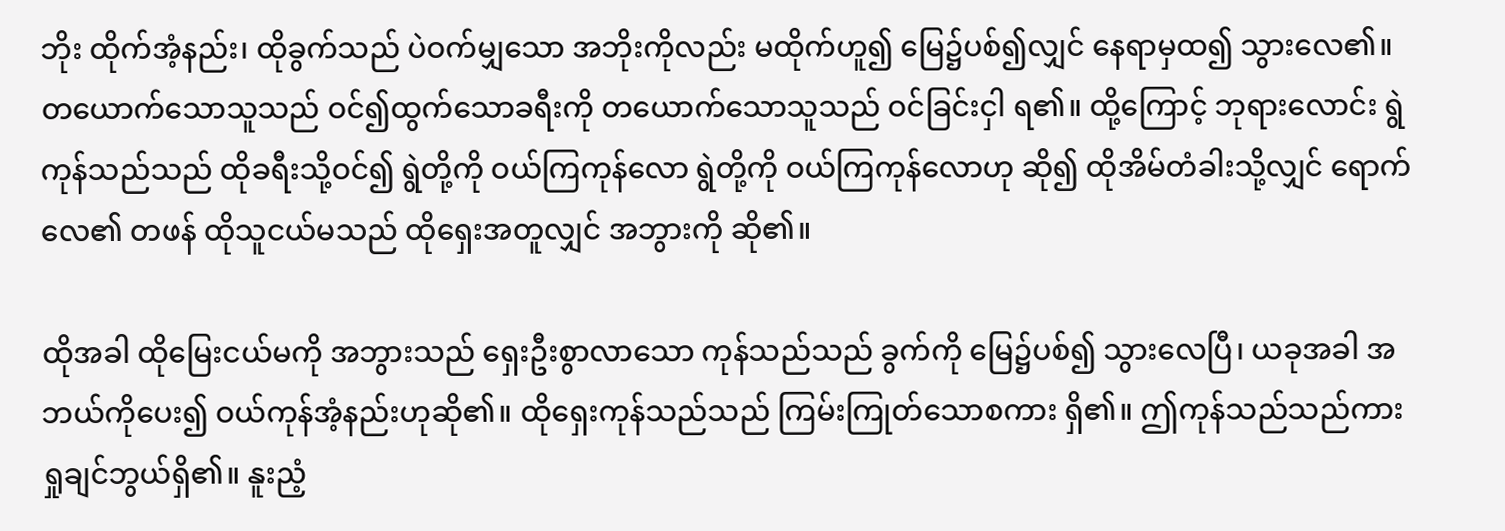ဘိုး ထိုက်အံ့နည်း၊ ထိုခွက်သည် ပဲဝက်မျှသော အဘိုးကိုလည်း မထိုက်ဟူ၍ မြေ၌ပစ်၍လျှင် နေရာမှထ၍ သွားလေ၏။ တယောက်သောသူသည် ဝင်၍ထွက်သောခရီးကို တယောက်သောသူသည် ဝင်ခြင်းငှါ ရ၏။ ထို့ကြောင့် ဘုရားလောင်း ရွဲကုန်သည်သည် ထိုခရီးသို့ဝင်၍ ရွဲတို့ကို ဝယ်ကြကုန်လော ရွဲတို့ကို ဝယ်ကြကုန်လောဟု ဆို၍ ထိုအိမ်တံခါးသို့လျှင် ရောက်လေ၏ တဖန် ထိုသူငယ်မသည် ထိုရှေးအတူလျှင် အဘွားကို ဆို၏။

ထိုအခါ ထိုမြေးငယ်မကို အဘွားသည် ရှေးဦးစွာလာသော ကုန်သည်သည် ခွက်ကို မြေ၌ပစ်၍ သွားလေပြီ၊ ယခုအခါ အဘယ်ကိုပေး၍ ဝယ်ကုန်အံ့နည်းဟုဆို၏။ ထိုရှေးကုန်သည်သည် ကြမ်းကြုတ်သောစကား ရှိ၏။ ဤကုန်သည်သည်ကား ရှုချင်ဘွယ်ရှိ၏။ နူးညံ့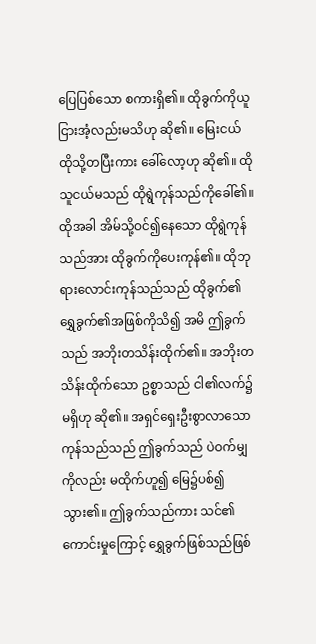ပြေပြစ်သော စကားရှိ၏။ ထိုခွက်ကိုယူငြားအံ့လည်းမသိဟု ဆို၏။ မြေးငယ် ထိုသို့တပြီးကား ခေါ်လော့ဟု ဆို၏။ ထိုသူငယ်မသည် ထိုရွဲကုန်သည်ကိုခေါ်၏။ ထိုအခါ အိမ်သို့ဝင်၍နေသော ထိုရွဲကုန်သည်အား ထိုခွက်ကိုပေးကုန်၏။ ထိုဘုရားလောင်းကုန်သည်သည် ထိုခွက်၏ ရွှေခွက်၏အဖြစ်ကိုသိ၍ အမိ ဤခွက်သည် အဘိုးတသိန်းထိုက်၏။ အဘိုးတသိန်းထိုက်သော ဥစ္စာသည် ငါ၏လက်၌မရှိဟု ဆို၏။ အရှင်ရှေးဦးစွာလာသော ကုန်သည်သည် ဤခွက်သည် ပဲဝက်မျှကိုလည်း မထိုက်ဟူ၍ မြေ၌ပစ်၍ သွား၏။ ဤခွက်သည်ကား သင်၏ကောင်းမှုကြောင့် ရွှေခွက်ဖြစ်သည်ဖြစ်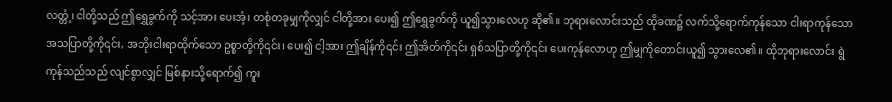လတ္တံ့၊ ငါတို့သည် ဤရွှေခွက်ကို သင့်အား ပေးအံ့၊ တစုံတခုမျှကိုလျှင် ငါတို့အား ပေး၍ ဤရွှေခွက်ကို ယူ၍သွားလေဟု ဆို၏။ ဘုရားလောင်းသည် ထိုခဏ၌ လက်သို့ရောက်ကုန်သော ငါးရာကုန်သော အသပြာတို့ကို၎င်း, အဘိုးငါးရာထိုက်သော ဥစ္စာတို့ကို၎င်း၊ ပေး၍ ငါ့အား ဤချိန်ကို၎င်း ဤအိတ်ကို၎င်း ရှစ်သပြာတို့ကို၎င်း ပေးကုန်လောဟု ဤမျှကိုတောင်းယူ၍ သွားလေ၏။ ထိုဘုရားလောင်း ရွဲကုန်သည်သည် လျင်စွာလျှင် မြစ်နားသို့ရောက်၍ ကူး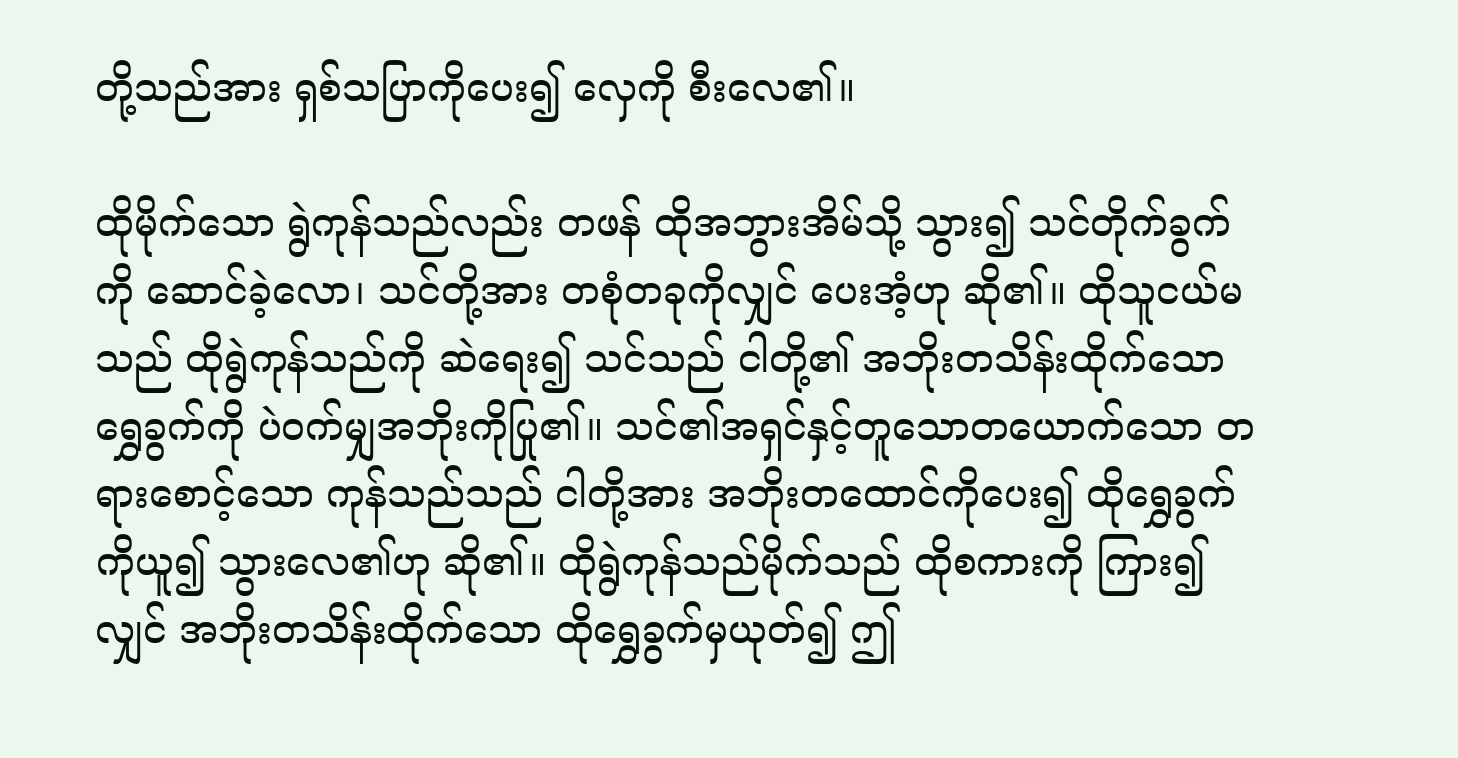တို့သည်အား ရှစ်သပြာကိုပေး၍ လှေကို စီးလေ၏။

ထိုမိုက်သော ရွဲကုန်သည်လည်း တဖန် ထိုအဘွားအိမ်သို့ သွား၍ သင်တိုက်ခွက်ကို ဆောင်ခဲ့လော၊ သင်တို့အား တစုံတခုကိုလျှင် ပေးအံ့ဟု ဆို၏။ ထိုသူငယ်မသည် ထိုရွဲကုန်သည်ကို ဆဲရေး၍ သင်သည် ငါတို့၏ အဘိုးတသိန်းထိုက်သော ရွှေခွက်ကို ပဲဝက်မျှအဘိုးကိုပြု၏။ သင်၏အရှင်နှင့်တူသောတယောက်သော တရားစောင့်သော ကုန်သည်သည် ငါတို့အား အဘိုးတထောင်ကိုပေး၍ ထိုရွှေခွက်ကိုယူ၍ သွားလေ၏ဟု ဆို၏။ ထိုရွဲကုန်သည်မိုက်သည် ထိုစကားကို ကြား၍လျှင် အဘိုးတသိန်းထိုက်သော ထိုရွှေခွက်မှယုတ်၍ ဤ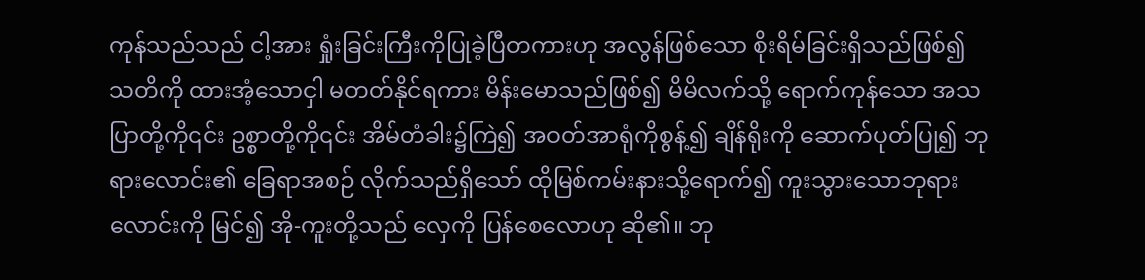ကုန်သည်သည် ငါ့အား ရှုံးခြင်းကြီးကိုပြုခဲ့ပြီတကားဟု အလွန်ဖြစ်သော စိုးရိမ်ခြင်းရှိသည်ဖြစ်၍ သတိကို ထားအံ့သောငှါ မတတ်နိုင်ရကား မိန်းမောသည်ဖြစ်၍ မိမိလက်သို့ ရောက်ကုန်သော အသပြာတို့ကို၎င်း ဥစ္စာတို့ကို၎င်း အိမ်တံခါး၌ကြဲ၍ အဝတ်အာရုံကိုစွန့်၍ ချိန်ရိုးကို ဆောက်ပုတ်ပြု၍ ဘုရားလောင်း၏ ခြေရာအစဉ် လိုက်သည်ရှိသော် ထိုမြစ်ကမ်းနားသို့ရောက်၍ ကူးသွားသောဘုရားလောင်းကို မြင်၍ အို-ကူးတို့သည် လှေကို ပြန်စေလောဟု ဆို၏။ ဘု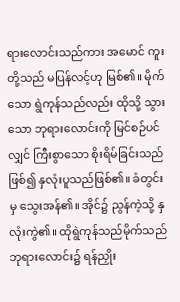ရားလောင်းသည်ကား အမောင် ကူးတို့သည် မပြန်လင့်ဟု မြစ်၏။ မိုက်သော ရွဲကုန်သည်လည်း ထိုသို့ သွားသော ဘုရားလောင်းကို မြင်စဉ်ပင်လျှင် ကြီးစွာသော စိုးရိမ်ခြင်းသည်ဖြစ်၍ နှလုံးပူသည်ဖြစ်၏။ ခံတွင်းမှ သွေးအန်၏။ အိုင်၌ ညွန်ကဲ့သို့ နှလုံးကွဲ၏။ ထိုရွဲကုန်သည်မိုက်သည် ဘုရားလောင်း၌ ရန်ညှိုး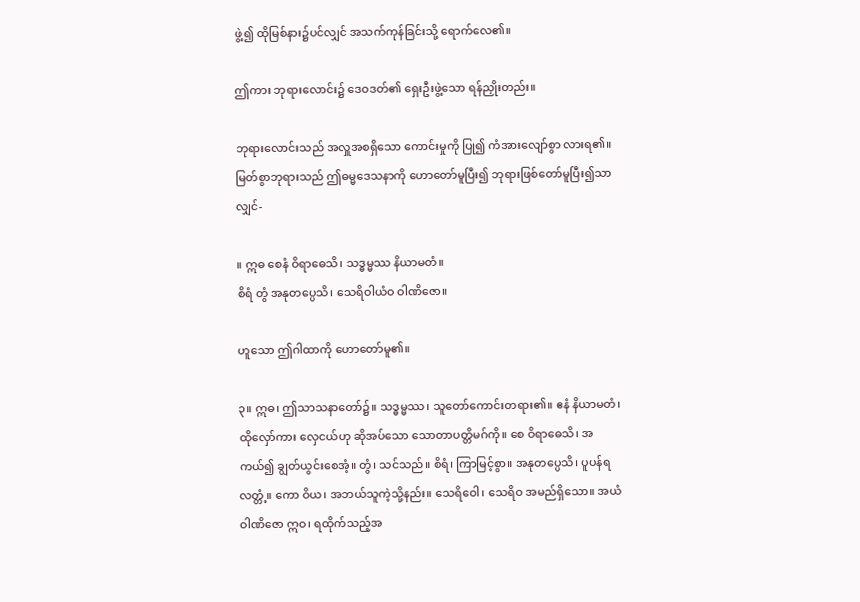ဖွဲ့၍ ထိုမြစ်နား၌ပင်လျှင် အသက်ကုန်ခြင်းသို့ ရောက်လေ၏။

ဤကား ဘုရားလောင်း၌ ဒေဝဒတ်၏ ရှေးဦးဖွဲ့သော ရန်ညှိုးတည်း။

ဘုရားလောင်းသည် အလှူအစရှိသော ကောင်းမှုကို ပြု၍ ကံအားလျော်စွာ လားရ၏။ မြတ်စွာဘုရားသည် ဤဓမ္မဒေသနာကို ဟောတော်မူပြီး၍ ဘုရားဖြစ်တော်မူပြီး၍သာလျှင်-

။ ဣဓ စေနံ ဝိရာဓေသိ၊ သဒ္ဓမ္မဿ နိယာမတံ။
စိရံ တွံ အနုတပ္ပေသိ၊ သေရိဝါယံဝ ဝါဏိဇော။

ဟူသော ဤဂါထာကို ဟောတော်မူ၏။

၃။ ဣဓ၊ ဤသာသနာတော်၌။ သဒ္ဓမ္မဿ၊ သူတော်ကောင်းတရား၏။ ဧနံ နိယာမတံ၊ ထိုလှော်ကား လှေငယ်ဟု ဆိုအပ်သော သောတာပတ္တိမဂ်ကို။ စေ ဝိရာဓေသိ၊ အကယ်၍ ချွတ်ယွင်းစေအံ့။ တွံ၊ သင်သည်။ စိရံ၊ ကြာမြင့်စွာ။ အနုတပ္ပေသိ၊ ပူပန်ရလတ္တံ့။ ကော ဝိယ၊ အဘယ်သူကဲ့သို့နည်း။ သေရိဝေါ၊ သေရိဝ အမည်ရှိသော။ အယံ ဝါဏိဇော ဣဝ၊ ရထိုက်သည့်အ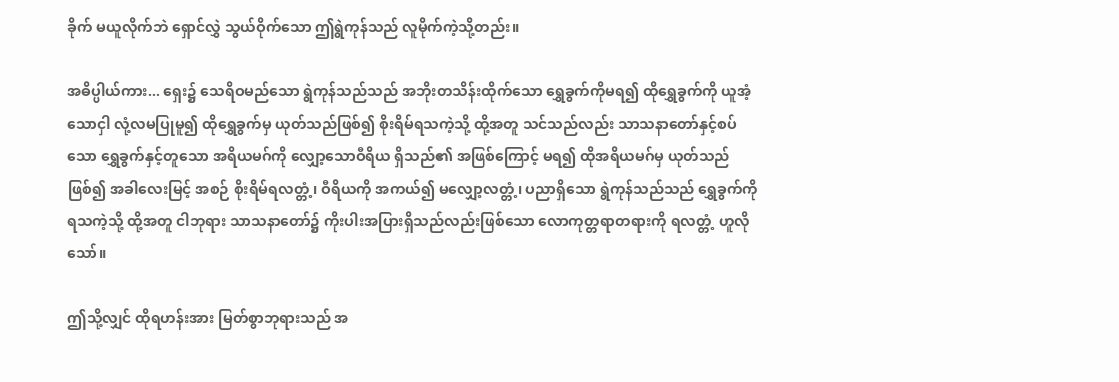ခိုက် မယူလိုက်ဘဲ ရှောင်လွှဲ သွယ်ဝိုက်သော ဤရွဲကုန်သည် လူမိုက်ကဲ့သို့တည်း။

အဓိပ္ပါယ်ကား... ရှေး၌ သေရိဝမည်သော ရွဲကုန်သည်သည် အဘိုးတသိန်းထိုက်သော ရွှေခွက်ကိုမရ၍ ထိုရွှေခွက်ကို ယူအံ့သောငှါ လုံ့လမပြုမူ၍ ထိုရွှေခွက်မှ ယုတ်သည်ဖြစ်၍ စိုးရိမ်ရသကဲ့သို့ ထို့အတူ သင်သည်လည်း သာသနာတော်နှင့်စပ်သော ရွှေခွက်နှင့်တူသော အရိယမဂ်ကို လျှော့သောဝီရိယ ရှိသည်၏ အဖြစ်ကြောင့် မရ၍ ထိုအရိယမဂ်မှ ယုတ်သည်ဖြစ်၍ အခါလေးမြင့် အစဉ် စိုးရိမ်ရလတ္တံ့၊ ဝီရိယကို အကယ်၍ မလျှော့လတ္တံ့၊ ပညာရှိသော ရွဲကုန်သည်သည် ရွှေခွက်ကိုရသကဲ့သို့ ထို့အတူ ငါဘုရား သာသနာတော်၌ ကိုးပါးအပြားရှိသည်လည်းဖြစ်သော လောကုတ္တရာတရားကို ရလတ္တံ့ ဟူလိုသော်။

ဤသို့လျှင် ထိုရဟန်းအား မြတ်စွာဘုရားသည် အ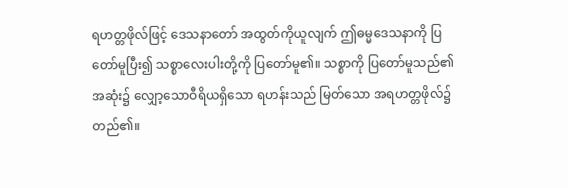ရဟတ္တဖိုလ်ဖြင့် ဒေသနာတော် အထွတ်ကိုယူလျက် ဤဓမ္မဒေသနာကို ပြတော်မူပြီး၍ သစ္စာလေးပါးတို့ကို ပြတော်မူ၏။ သစ္စာကို ပြတော်မူသည်၏အဆုံး၌ လျှော့သောဝီရိယရှိသော ရဟန်းသည် မြတ်သော အရဟတ္တဖိုလ်၌ တည်၏။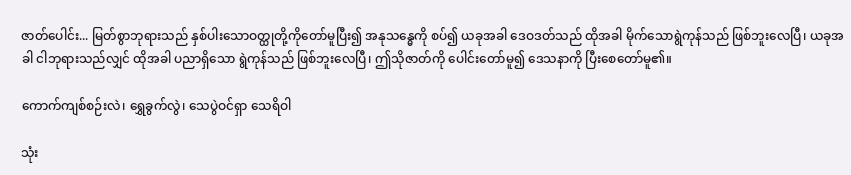ဇာတ်ပေါင်း... မြတ်စွာဘုရားသည် နှစ်ပါးသောဝတ္ထုတို့ကိုတော်မူပြီး၍ အနုသန္ဓေကို စပ်၍ ယခုအခါ ဒေဝဒတ်သည် ထိုအခါ မိုက်သောရွဲကုန်သည် ဖြစ်ဘူးလေပြီ၊ ယခုအခါ ငါဘုရားသည်လျှင် ထိုအခါ ပညာရှိသော ရွဲကုန်သည် ဖြစ်ဘူးလေပြီ၊ ဤသိုဇာတ်ကို ပေါင်းတော်မူ၍ ဒေသနာကို ပြီးစေတော်မူ၏။

ကောက်ကျစ်စဉ်းလဲ၊ ရွှေခွက်လွဲ၊ သေပွဲဝင်ရှာ သေရိဝါ

သုံး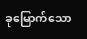ခုမြောက်သော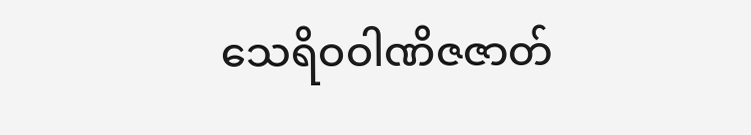သေရိဝဝါဏိဇဇာတ်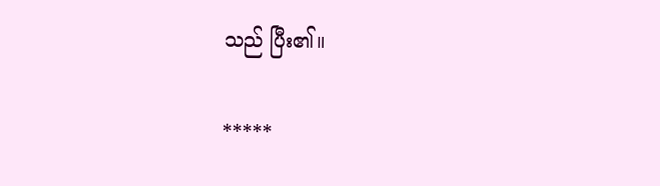သည် ပြီး၏။

*****